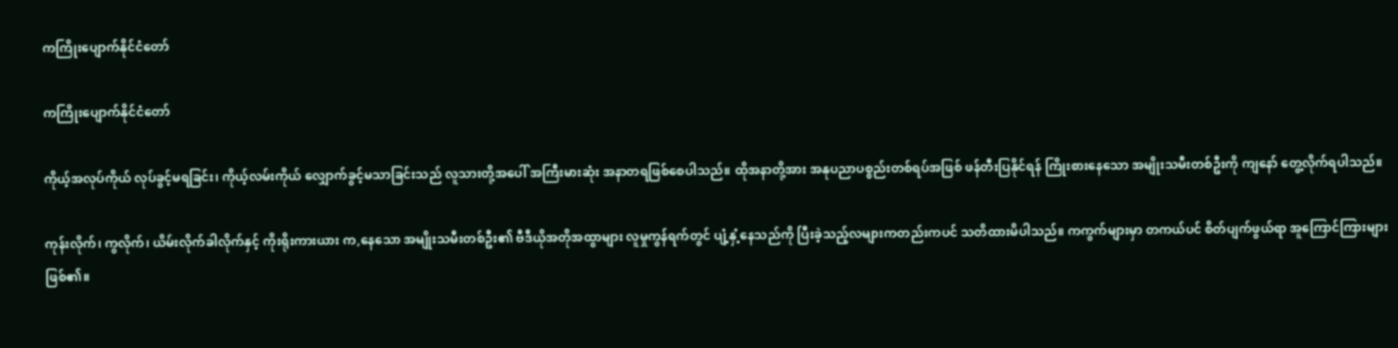ကကြိုးပျောက်နိုင်ငံတော်

ကကြိုးပျောက်နိုင်ငံတော်

ကိုယ့်အလုပ်ကိုယ် လုပ်ခွင့်မရခြင်း၊ ကိုယ့်လမ်းကိုယ် လျှောက်ခွင့်မသာခြင်းသည် လူသားတို့အပေါ် အကြီးမားဆုံး အနာတရဖြစ်စေပါသည်။ ထိုအနာတို့အား အနုပညာပစ္စည်းတစ်ရပ်အဖြစ် ဖန်တီးပြနိုင်ရန် ကြိုးစားနေသော အမျိုးသမီးတစ်ဦးကို ကျနော် တွေ့လိုက်ရပါသည်။

ကုန်းလိုက်၊ ကွလိုက်၊ ယိမ်းလိုက်ခါလိုက်နှင့် ကိုးရိုးကားယား က,နေသော အမျိုးသမီးတစ်ဦး၏ ဗီဒီယိုအတိုအထွာများ လူမှုကွန်ရက်တွင် ပျံ့နှံ့နေသည်ကို ပြီးခဲ့သည့်လများကတည်းကပင် သတိထားမိပါသည်။ ကကွက်များမှာ တကယ်ပင် စိတ်ပျက်ဖွယ်ရာ အူကြောင်ကြားများ ဖြစ်၏။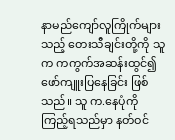နာမည်ကျော်လူကြိုက်များသည့် တေးသီချင်းတို့ကို သူက ကကွက်အဆန်းထွင်၍ ဖော်ကျူးပြနေခြင်း ဖြစ်သည်။ သူ က.နေပုံကို ကြည့်ရသည်မှာ နတ်ဝင်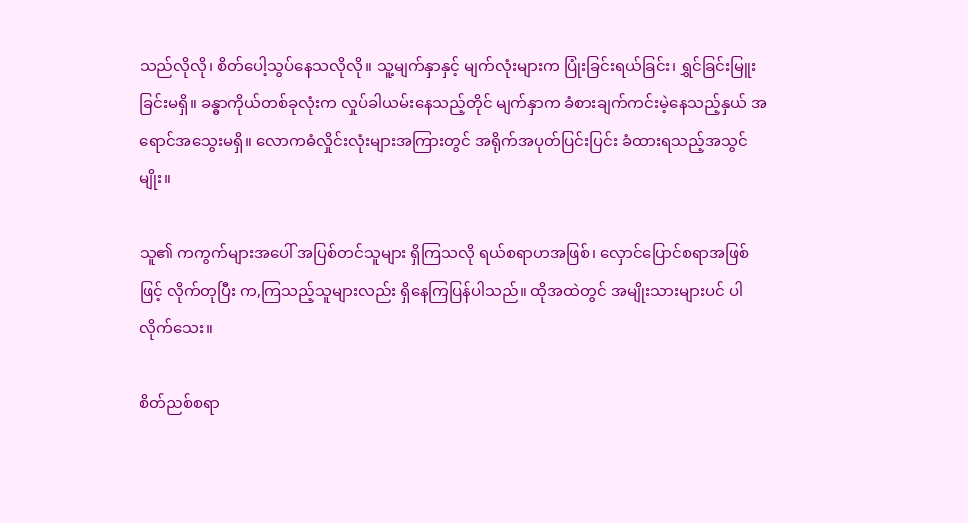သည်လိုလို၊ စိတ်ပေါ့သွပ်နေသလိုလို။ သူ့မျက်နှာနှင့် မျက်လုံးများက ပြုံးခြင်းရယ်ခြင်း၊ ရွှင်ခြင်းမြူးခြင်းမရှိ။ ခန္ဓာကိုယ်တစ်ခုလုံးက လှုပ်ခါယမ်းနေသည့်တိုင် မျက်နှာက ခံစားချက်ကင်းမဲ့နေသည့်နှယ် အရောင်အသွေးမရှိ။ လောကဓံလှိုင်းလုံးများအကြားတွင် အရိုက်အပုတ်ပြင်းပြင်း ခံထားရသည့်အသွင်မျိုး။

သူ၏ ကကွက်များအပေါ် အပြစ်တင်သူများ ရှိကြသလို ရယ်စရာဟအဖြစ်၊ လှောင်ပြောင်စရာအဖြစ်ဖြင့် လိုက်တုပြီး က,ကြသည့်သူများလည်း ရှိနေကြပြန်ပါသည်။ ထိုအထဲတွင် အမျိုးသားများပင် ပါလိုက်သေး။

စိတ်ညစ်စရာ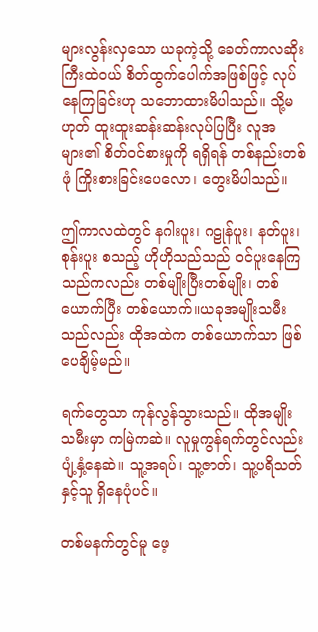များလွန်းလှသော ယခုကဲ့သို့ ခေတ်ကာလဆိုးကြီးထဲဝယ် စိတ်ထွက်ပေါက်အဖြစ်ဖြင့် လုပ်နေကြခြင်းဟု သဘောထားမိပါသည်။ သို့မဟုတ် ထူးထူးဆန်းဆန်းလုပ်ပြပြီး လူအများ၏ စိတ်ဝင်စားမှုကို ရရှိရန် တစ်နည်းတစ်ဖုံ ကြိုးစားခြင်းပေလော၊ တွေးမိပါသည်။

ဤကာလထဲတွင် နဂါးပူး၊ ဂဠုန်ပူး၊ နတ်ပူး၊ စုန်းပူး စသည့် ဟိုဟိုသည်သည် ဝင်ပူးနေကြသည်ကလည်း တစ်မျိုးပြီးတစ်မျိုး၊ တစ်ယောက်ပြီး တစ်ယောက်။ယခုအမျိုးသမီးသည်လည်း ထိုအထဲက တစ်ယောက်သာ ဖြစ်ပေချိမ့်မည်။

ရက်တွေသာ ကုန်လွန်သွားသည်။ ထိုအမျိုးသမီးမှာ ကမြဲကဆဲ။ လူမှုကွန်ရက်တွင်လည်း ပျံ့နှံ့နေဆဲ။ သူ့အရပ်၊ သူ့ဇာတ်၊ သူ့ပရိသတ်နှင့်သူ ရှိနေပုံပင်။

တစ်မနက်တွင်မူ ဖေ့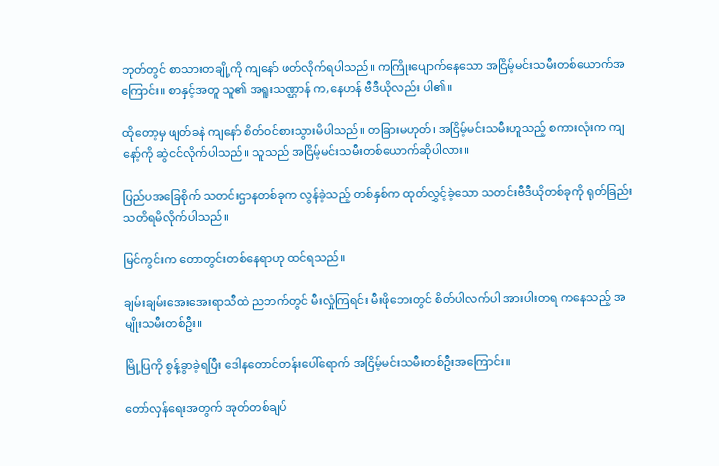ဘုတ်တွင် စာသားတချို့ကို ကျနော် ဖတ်လိုက်ရပါသည်။ ကကြိုးပျောက်နေသော အငြိမ့်မင်းသမီးတစ်ယောက်အကြောင်း။ စာနှင့်အတူ သူ၏ အရူးသဏ္ဌာန် က,နေဟန် ဗီဒီယိုလည်း ပါ၏။

ထိုတော့မှ ဖျတ်ခနဲ ကျနော် စိတ်ဝင်စားသွားမိပါသည်။ တခြားမဟုတ်၊ အငြိမ့်မင်းသမီးဟူသည့် စကားလုံးက ကျနော့်ကို ဆွဲငင်လိုက်ပါသည်။ သူသည် အငြိမ့်မင်းသမီးတစ်ယောက်ဆိုပါလား။

ပြည်ပအခြေစိုက် သတင်းဌာနတစ်ခုက လွန်ခဲ့သည့် တစ်နှစ်က ထုတ်လွှင့်ခဲ့သော သတင်းဗီဒီယိုတစ်ခုကို ရုတ်ခြည်းသတိရမိလိုက်ပါသည်။

မြင်ကွင်းက တောတွင်းတစ်နေရာဟု ထင်ရသည်။

ချမ်းချမ်းအေးအေးရာသီထဲ ညဘက်တွင် မီးလှုံကြရင်း မီးဖိုဘေးတွင် စိတ်ပါလက်ပါ အားပါးတရ ကနေသည့် အမျိုးသမီးတစ်ဦး။

မြို့ပြကို စွန့်ခွာခဲ့ရပြီး ဒေါနတောင်တန်းပေါ်ရောက် အငြိမ့်မင်းသမီးတစ်ဦးအကြောင်း။

တော်လှန်ရေးအတွက် အုတ်တစ်ချပ်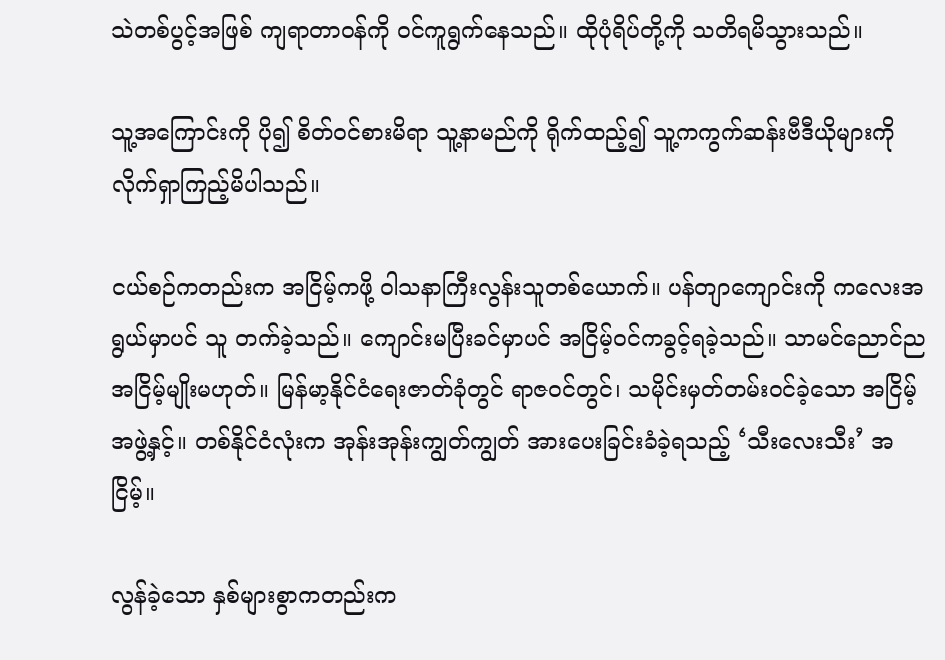သဲတစ်ပွင့်အဖြစ် ကျရာတာဝန်ကို ဝင်ကူရွက်နေသည်။ ထိုပုံရိပ်တို့ကို သတိရမိသွားသည်။

သူ့အကြောင်းကို ပို၍ စိတ်ဝင်စားမိရာ သူ့နာမည်ကို ရိုက်ထည့်၍ သူ့ကကွက်ဆန်းဗီဒီယိုများကို လိုက်ရှာကြည့်မိပါသည်။

ငယ်စဉ်ကတည်းက အငြိမ့်ကဖို့ ဝါသနာကြီးလွန်းသူတစ်ယောက်။ ပန်တျာကျောင်းကို ကလေးအရွယ်မှာပင် သူ တက်ခဲ့သည်။ ကျောင်းမပြီးခင်မှာပင် အငြိမ့်ဝင်ကခွင့်ရခဲ့သည်။ သာမင်ညောင်ညအငြိမ့်မျိုးမဟုတ်။ မြန်မာ့နိုင်ငံရေးဇာတ်ခုံတွင် ရာဇဝင်တွင်၊ သမိုင်းမှတ်တမ်းဝင်ခဲ့သော အငြိမ့်အဖွဲ့နှင့်။ တစ်နိုင်ငံလုံးက အုန်းအုန်းကျွတ်ကျွတ် အားပေးခြင်းခံခဲ့ရသည့် ‘သီးလေးသီး’ အငြိမ့်။

လွန်ခဲ့သော နှစ်များစွာကတည်းက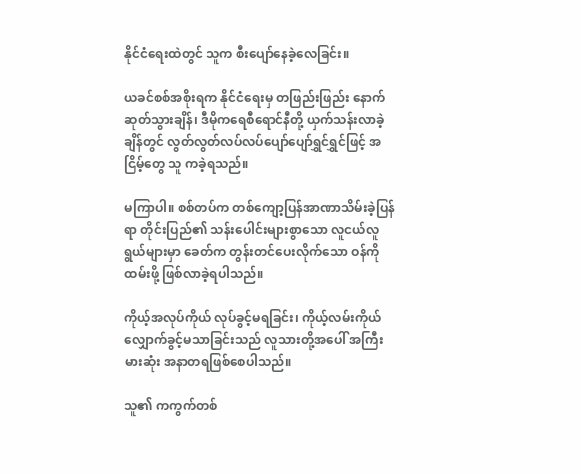နိုင်ငံရေးထဲတွင် သူက စီးပျော်နေခဲ့လေခြင်း။

ယခင်စစ်အစိုးရက နိုင်ငံရေးမှ တဖြည်းဖြည်း နောက်ဆုတ်သွားချိန်၊ ဒီမိုကရေစီရောင်နီတို့ ယှက်သန်းလာခဲ့ချိန်တွင် လွတ်လွတ်လပ်လပ်ပျော်ပျော်ရွှင်ရွှင်ဖြင့် အငြိမ့်တွေ သူ ကခဲ့ရသည်။

မကြာပါ။ စစ်တပ်က တစ်ကျော့ပြန်အာဏာသိမ်းခဲ့ပြန်ရာ တိုင်းပြည်၏ သန်းပေါင်းများစွာသော လူငယ်လူရွယ်များမှာ ခေတ်က တွန်းတင်ပေးလိုက်သော ဝန်ကို ထမ်းဖို့ ဖြစ်လာခဲ့ရပါသည်။

ကိုယ့်အလုပ်ကိုယ် လုပ်ခွင့်မရခြင်း၊ ကိုယ့်လမ်းကိုယ် လျှောက်ခွင့်မသာခြင်းသည် လူသားတို့အပေါ် အကြီးမားဆုံး အနာတရဖြစ်စေပါသည်။

သူ၏ ကကွက်တစ်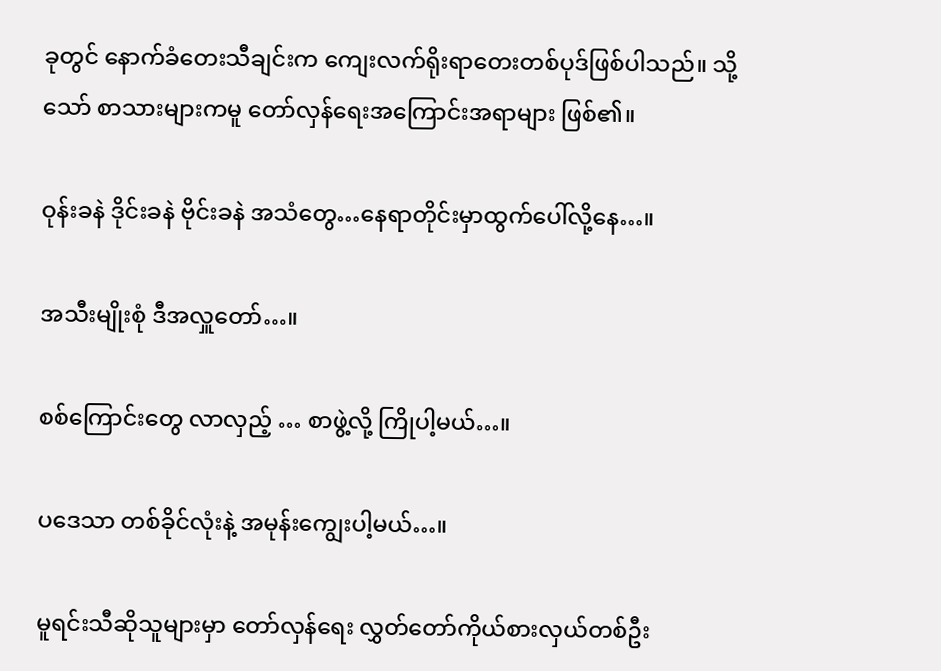ခုတွင် နောက်ခံတေးသီချင်းက ကျေးလက်ရိုးရာတေးတစ်ပုဒ်ဖြစ်ပါသည်။ သို့သော် စာသားများကမူ တော်လှန်ရေးအကြောင်းအရာများ ဖြစ်၏။

ဝုန်းခနဲ ဒိုင်းခနဲ ဗိုင်းခနဲ အသံတွေ…နေရာတိုင်းမှာထွက်ပေါ်လို့နေ…။

အသီးမျိုးစုံ ဒီအလှူတော်…။

စစ်ကြောင်းတွေ လာလှည့် … စာဖွဲ့လို့ ကြိုပါ့မယ်…။

ပဒေသာ တစ်ခိုင်လုံးနဲ့ အမုန်းကျွေးပါ့မယ်…။

မူရင်းသီဆိုသူများမှာ တော်လှန်ရေး လွှတ်တော်ကိုယ်စားလှယ်တစ်ဦး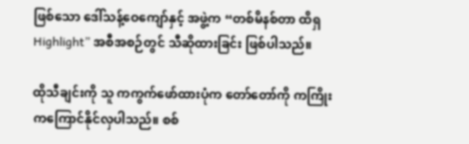ဖြစ်သော ဒေါ်သန့်ဝေကျော်နှင့် အဖွဲ့က “တစ်မိနစ်တာ ထိရှ Highlight” အစီအစဉ်တွင် သီဆိုထားခြင်း ဖြစ်ပါသည်။

ထိုသီချင်းကို သူ ကကွက်ဖော်ထားပုံက တော်တော်ကို ကကြိုးကကြောင်နိုင်လှပါသည်။ စစ်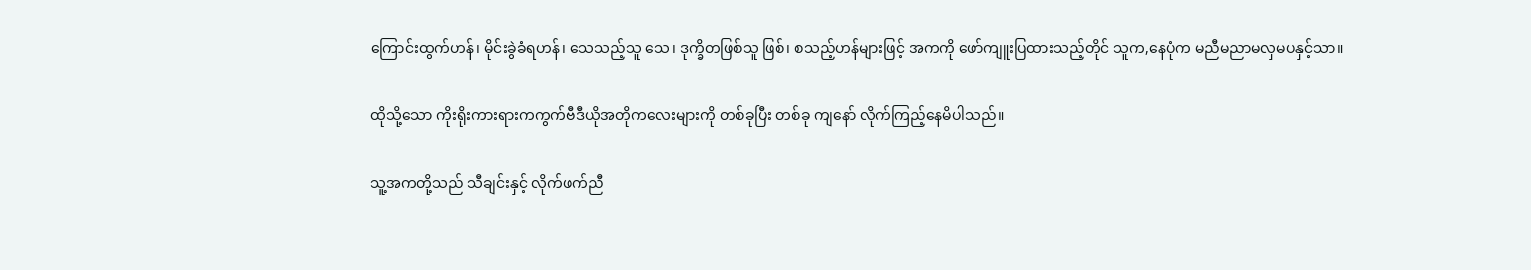ကြောင်းထွက်ဟန်၊ မိုင်းခွဲခံရဟန်၊ သေသည့်သူ သေ၊ ဒုက္ခိတဖြစ်သူ ဖြစ်၊ စသည့်ဟန်များဖြင့် အကကို ဖော်ကျူးပြထားသည့်တိုင် သူက,နေပုံက မညီမညာမလှမပနှင့်သာ။

ထိုသို့သော ကိုးရိုးကားရားကကွက်ဗီဒီယိုအတိုကလေးများကို တစ်ခုပြီး တစ်ခု ကျနော် လိုက်ကြည့်နေမိပါသည်။

သူ့အကတို့သည် သီချင်းနှင့် လိုက်ဖက်ညီ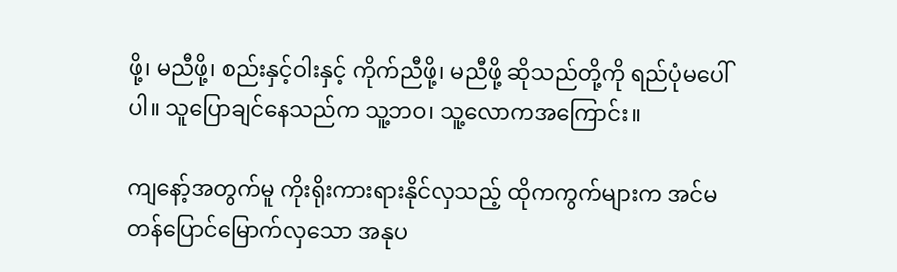ဖို့၊ မညီဖို့၊ စည်းနှင့်ဝါးနှင့် ကိုက်ညီဖို့၊ မညီဖို့ ဆိုသည်တို့ကို ရည်ပုံမပေါ်ပါ။ သူပြောချင်နေသည်က သူ့ဘဝ၊ သူ့လောကအကြောင်း။

ကျနော့်အတွက်မူ ကိုးရိုးကားရားနိုင်လှသည့် ထိုကကွက်များက အင်မတန်ပြောင်မြောက်လှသော အနုပ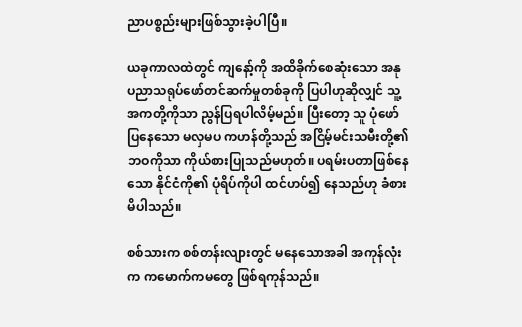ညာပစ္စည်းများဖြစ်သွားခဲ့ပါပြီ။

ယခုကာလထဲတွင် ကျနော့်ကို အထိခိုက်စေဆုံးသော အနုပညာသရုပ်ဖော်တင်ဆက်မှုတစ်ခုကို ပြပါဟုဆိုလျှင် သူ့အကတို့ကိုသာ ညွန်ပြရပါလိမ့်မည်။ ပြီးတော့ သူ ပုံဖော်ပြနေသော မလှမပ ကဟန်တို့သည် အငြိမ့်မင်းသမီးတို့၏ဘဝကိုသာ ကိုယ်စားပြုသည်မဟုတ်။ ပရမ်းပတာဖြစ်နေသော နိုင်ငံကို၏ ပုံရိပ်ကိုပါ ထင်ဟပ်၍ နေသည်ဟု ခံစားမိပါသည်။

စစ်သားက စစ်တန်းလျားတွင် မနေသောအခါ အကုန်လုံးက ကမောက်ကမတွေ ဖြစ်ရကုန်သည်။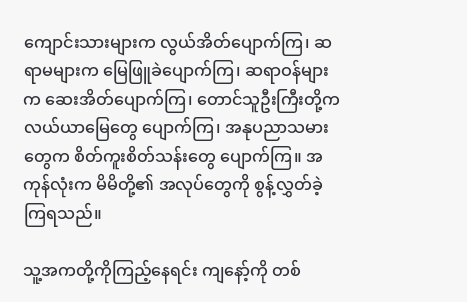ကျောင်းသားများက လွယ်အိတ်ပျောက်ကြ၊ ဆရာမများက မြေဖြူခဲပျောက်ကြ၊ ဆရာဝန်များက ဆေးအိတ်ပျောက်ကြ၊ တောင်သူဦးကြီးတို့က လယ်ယာမြေတွေ ပျောက်ကြ၊ အနုပညာသမားတွေက စိတ်ကူးစိတ်သန်းတွေ ပျောက်ကြ။ အကုန်လုံးက မိမိတို့၏ အလုပ်တွေကို စွန့်လွှတ်ခဲ့ကြရသည်။

သူ့အကတို့ကိုကြည့်နေရင်း ကျနော့်ကို တစ်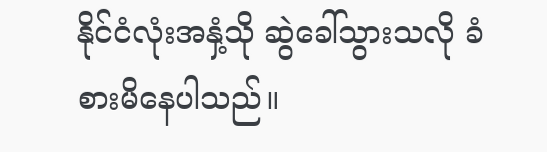နိုင်ငံလုံးအနှံ့သို ဆွဲခေါ်သွားသလို ခံစားမိနေပါသည်။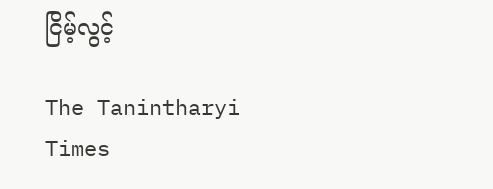ငြိမ့်လွင့်

The Tanintharyi Times